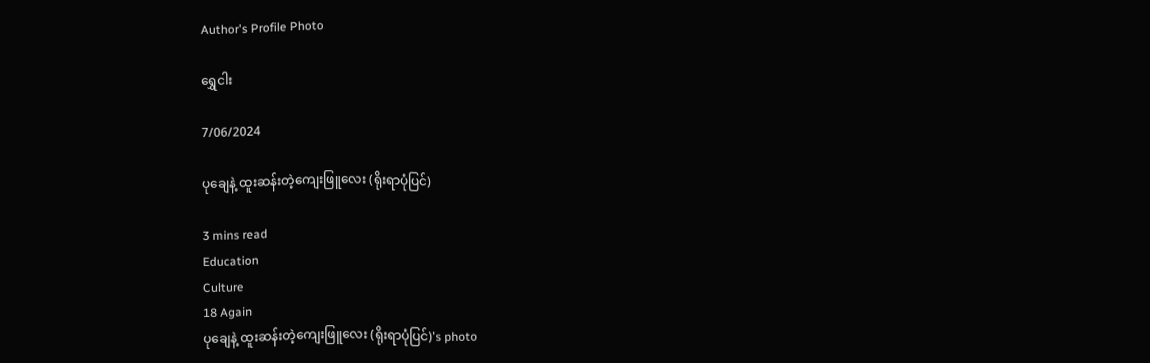Author's Profile Photo

ရွှေငါး

7/06/2024

ပုချေနဲ့ ထူးဆန်းတဲ့ကျေးဖြူလေး (ရိုးရာပုံပြင်)

3 mins read
Education
Culture
18 Again
ပုချေနဲ့ ထူးဆန်းတဲ့ကျေးဖြူလေး (ရိုးရာပုံပြင်)'s photo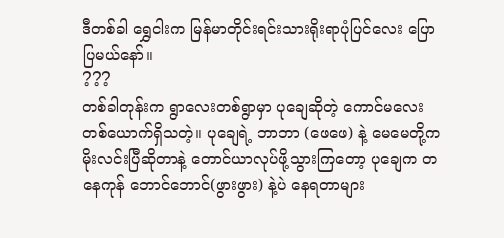ဒီတစ်ခါ ရွှေငါးက မြန်မာတိုင်းရင်းသားရိုးရာပုံပြင်လေး ပြောပြမယ်နော်။
???
တစ်ခါတုန်းက ရွာလေးတစ်ရွာမှာ ပုချေဆိုတဲ့ ကောင်မလေးတစ်ယောက်ရှိသတဲ့။ ပုချေရဲ့ ဘာဘာ (ဖေဖေ) နဲ့ မေမေတို့က မိုးလင်းပြီဆိုတာနဲ့ တောင်ယာလုပ်ဖို့သွားကြတော့ ပုချေက တနေကုန် ဘောင်ဘောင်(ဖွားဖွား) နဲ့ပဲ နေရတာများ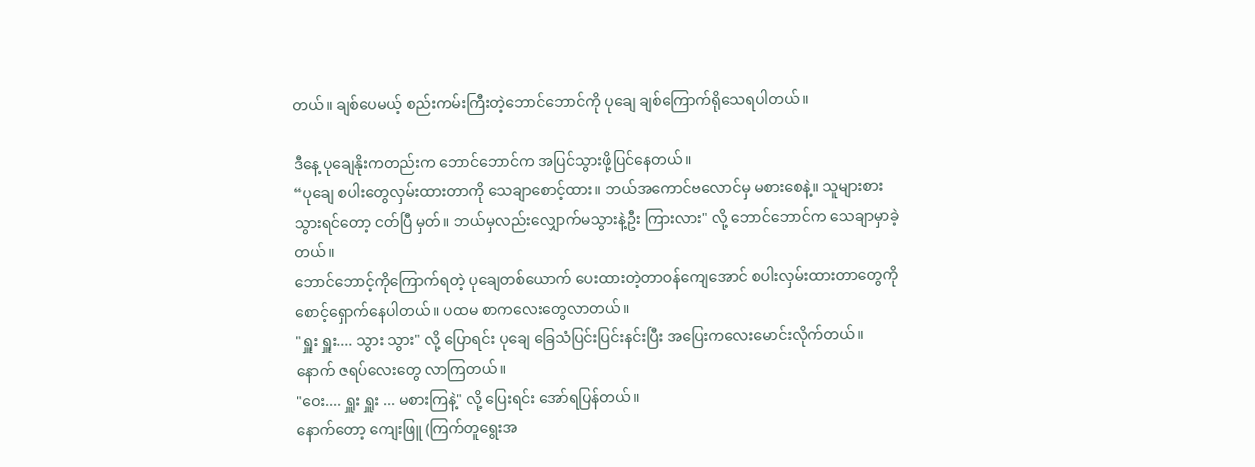တယ်။ ချစ်ပေမယ့် စည်းကမ်းကြီးတဲ့ဘောင်ဘောင်ကို ပုချေ ချစ်ကြောက်ရိုသေရပါတယ်။

ဒီနေ့ ပုချေနိုးကတည်းက ဘောင်ဘောင်က အပြင်သွားဖို့ပြင်နေတယ်။
“ပုချေ စပါးတွေလှမ်းထားတာကို သေချာစောင့်ထား။ ဘယ်အကောင်ဗလောင်မှ မစားစေနဲ့။ သူများစားသွားရင်တော့ ငတ်ပြီ မှတ်။ ဘယ်မှလည်းလျှောက်မသွားနဲ့ဦး ကြားလား" လို့ ဘောင်ဘောင်က သေချာမှာခဲ့တယ်။
ဘောင်ဘောင့်ကိုကြောက်ရတဲ့ ပုချေတစ်ယောက် ပေးထားတဲ့တာဝန်ကျေအောင် စပါးလှမ်းထားတာတွေကို စောင့်ရှောက်နေပါတယ်။ ပထမ စာကလေးတွေလာတယ်။
"ရှူး ရှူး.... သွား သွား" လို့ ပြောရင်း ပုချေ ခြေသံပြင်းပြင်းနင်းပြီး အပြေးကလေးမောင်းလိုက်တယ်။
နောက် ဇရပ်လေးတွေ လာကြတယ်။
"ဝေး.... ရှူး ရှူး ... မစားကြနဲ့" လို့ ပြေးရင်း အော်ရပြန်တယ်။
နောက်တော့ ကျေးဖြူ (ကြက်တူရွေးအ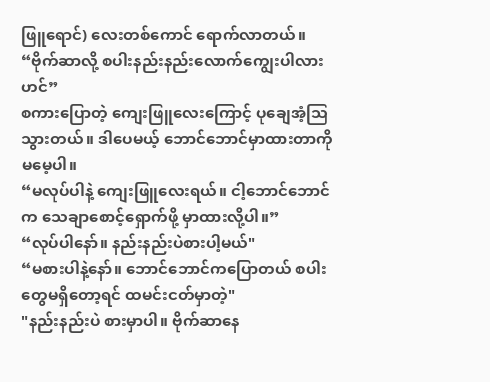ဖြူရောင်) လေးတစ်ကောင် ရောက်လာတယ်။
“ဗိုက်ဆာလို့ စပါးနည်းနည်းလောက်ကျွေးပါလားဟင်”
စကားပြောတဲ့ ကျေးဖြူလေးကြောင့် ပုချေအံ့သြသွားတယ်။ ဒါပေမယ့် ဘောင်ဘောင်မှာထားတာကို မမေ့ပါ။
“မလုပ်ပါနဲ့ ကျေးဖြူလေးရယ်။ ငါ့ဘောင်ဘောင်က သေချာစောင့်ရှောက်ဖို့ မှာထားလို့ပါ။”
“လုပ်ပါနော်။ နည်းနည်းပဲစားပါ့မယ်"
“မစားပါနဲ့နော်။ ဘောင်ဘောင်ကပြောတယ် စပါးတွေမရှိတော့ရင် ထမင်းငတ်မှာတဲ့"
"နည်းနည်းပဲ စားမှာပါ။ ဗိုက်ဆာနေ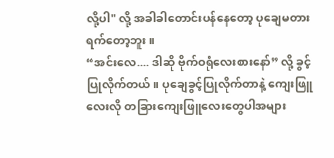လို့ပါ" လို့ အခါခါတောင်းပန်နေတော့ ပုချေမတားရက်တော့ဘူး။
“အင်းလေ.... ဒါဆို ဗိုက်ဝရုံလေးစားနော်” လို့ ခွင့်ပြုလိုက်တယ်။ ပုချေခွင့်ပြုလိုက်တာနဲ့ ကျေးဖြူလေးလို တခြားကျေးဖြူလေးတွေပါအများ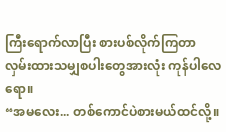ကြီးရောက်လာပြီး စားပစ်လိုက်ကြတာ လှမ်းထားသမျှစပါးတွေအားလုံး ကုန်ပါလေရော။
“အမလေး... တစ်ကောင်ပဲစားမယ်ထင်လို့။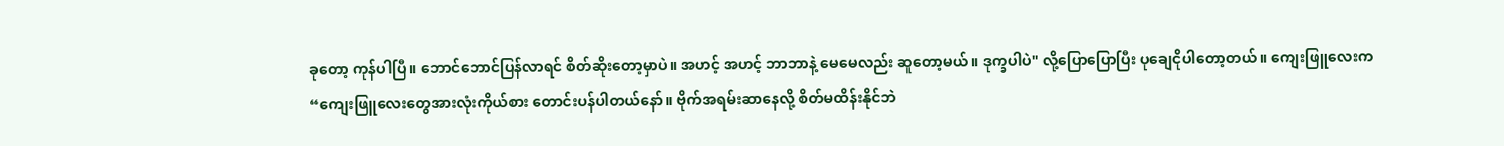ခုတော့ ကုန်ပါပြီ။ ဘောင်ဘောင်ပြန်လာရင် စိတ်ဆိုးတော့မှာပဲ။ အဟင့် အဟင့် ဘာဘာနဲ့ မေမေလည်း ဆူတော့မယ်။ ဒုက္ခပါပဲ" လို့ပြောပြောပြီး ပုချေငိုပါတော့တယ်။ ကျေးဖြူလေးက
“ကျေးဖြူလေးတွေအားလုံးကိုယ်စား တောင်းပန်ပါတယ်နော်။ ဗိုက်အရမ်းဆာနေလို့ စိတ်မထိန်းနိုင်ဘဲ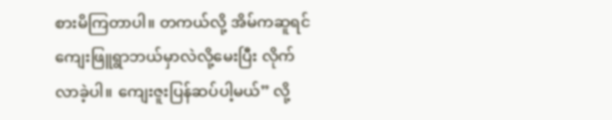စားမိကြတာပါ။ တကယ်လို့ အိမ်ကဆူရင် ကျေးဖြူရွာဘယ်မှာလဲလို့မေးပြီး လိုက်လာခဲ့ပါ။ ကျေးဇူးပြန်ဆပ်ပါ့မယ်” လို့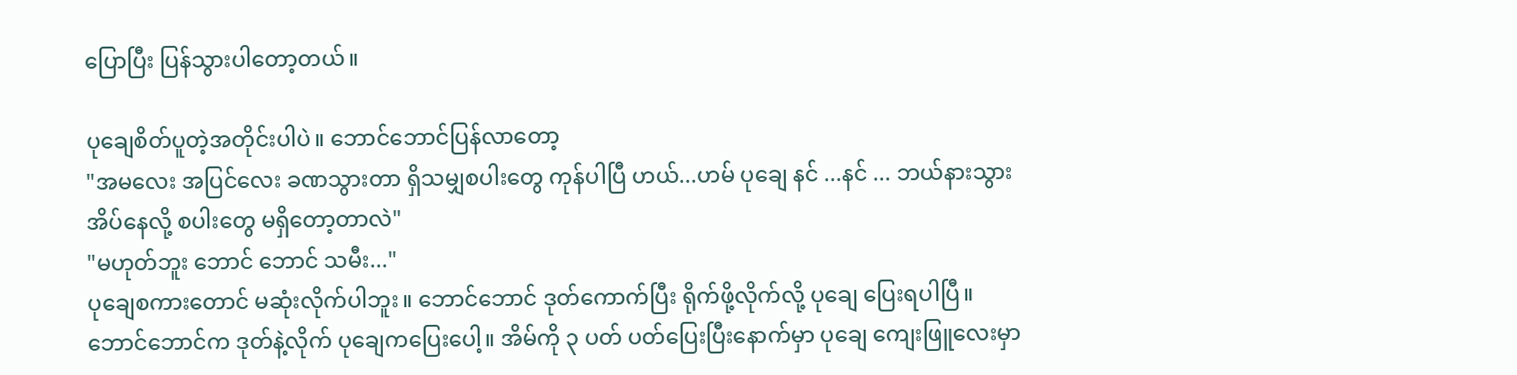ပြောပြီး ပြန်သွားပါတော့တယ်။

ပုချေစိတ်ပူတဲ့အတိုင်းပါပဲ။ ဘောင်ဘောင်ပြန်လာတော့
"အမလေး အပြင်လေး ခဏသွားတာ ရှိသမျှစပါးတွေ ကုန်ပါပြီ ဟယ်...ဟမ် ပုချေ နင် ...နင် ... ဘယ်နားသွားအိပ်နေလို့ စပါးတွေ မရှိတော့တာလဲ"
"မဟုတ်ဘူး ဘောင် ဘောင် သမီး..."
ပုချေစကားတောင် မဆုံးလိုက်ပါဘူး။ ဘောင်ဘောင် ဒုတ်ကောက်ပြီး ရိုက်ဖို့လိုက်လို့ ပုချေ ပြေးရပါပြီ။ ဘောင်ဘောင်က ဒုတ်နဲ့လိုက် ပုချေကပြေးပေါ့။ အိမ်ကို ၃ ပတ် ပတ်ပြေးပြီးနောက်မှာ ပုချေ ကျေးဖြူလေးမှာ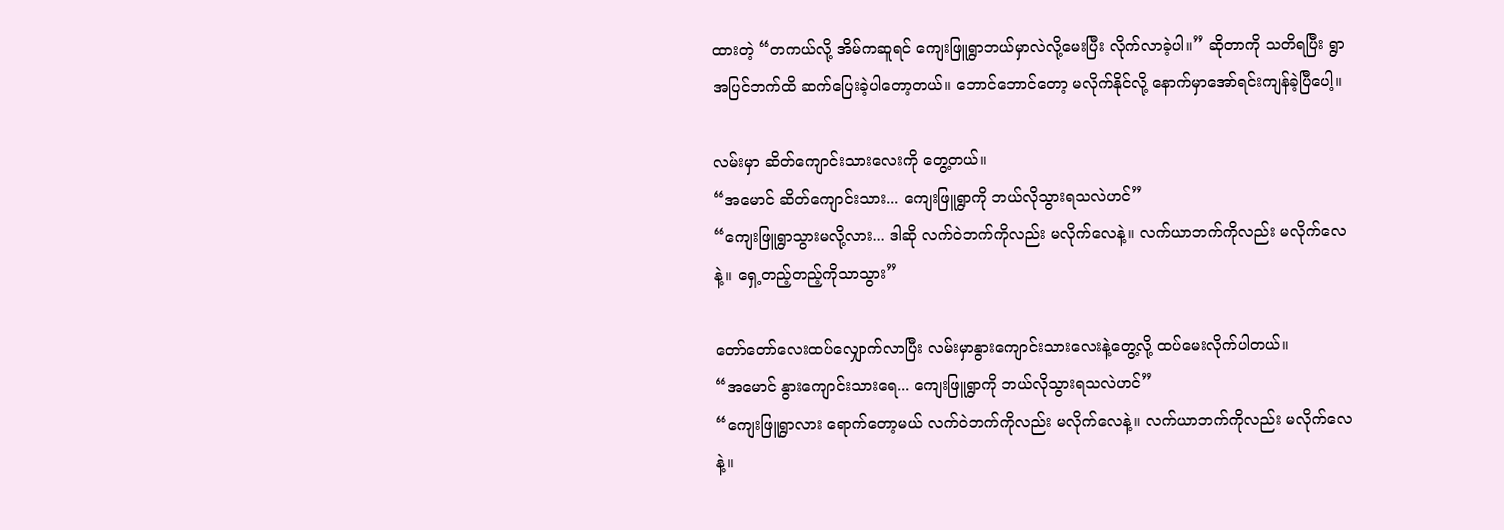ထားတဲ့ “တကယ်လို့ အိမ်ကဆူရင် ကျေးဖြူရွာဘယ်မှာလဲလို့မေးပြီး လိုက်လာခဲ့ပါ။” ဆိုတာကို သတိရပြီး ရွာအပြင်ဘက်ထိ ဆက်ပြေးခဲ့ပါတော့တယ်။ ဘောင်ဘောင်တော့ မလိုက်နိုင်လို့ နောက်မှာအော်ရင်းကျန်ခဲ့ပြီပေါ့။

လမ်းမှာ ဆိတ်ကျောင်းသားလေးကို တွေ့တယ်။
“အမောင် ဆိတ်ကျောင်းသား... ကျေးဖြူရွာကို ဘယ်လိုသွားရသလဲဟင်”
“ကျေးဖြူရွာသွားမလို့လား... ဒါဆို လက်ဝဲဘက်ကိုလည်း မလိုက်လေနဲ့။ လက်ယာဘက်ကိုလည်း မလိုက်လေနဲ့။ ရှေ့တည့်တည့်ကိုသာသွား”

တော်တော်လေးထပ်လျှောက်လာပြီး လမ်းမှာနွားကျောင်းသားလေးနဲ့တွေ့လို့ ထပ်မေးလိုက်ပါတယ်။
“အမောင် နွားကျောင်းသားရေ... ကျေးဖြူရွာကို ဘယ်လိုသွားရသလဲဟင်”
“ကျေးဖြူရွာလား ရောက်တော့မယ် လက်ဝဲဘက်ကိုလည်း မလိုက်လေနဲ့။ လက်ယာဘက်ကိုလည်း မလိုက်လေနဲ့။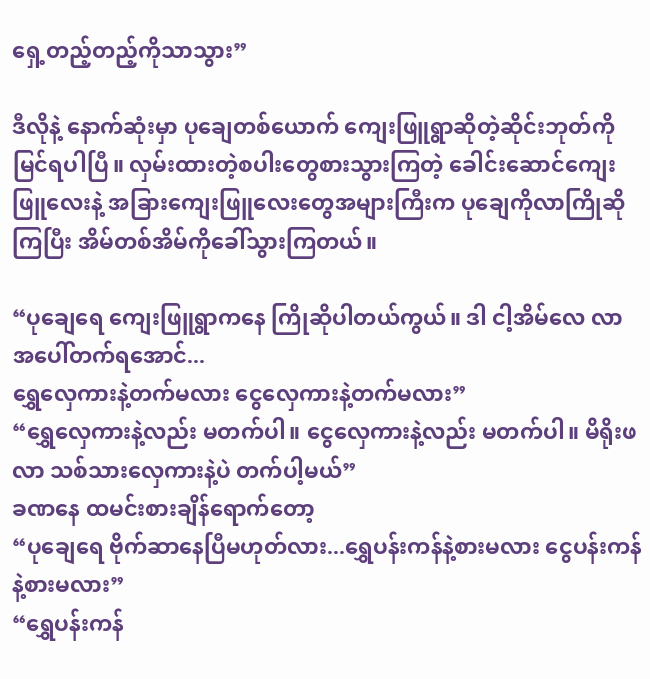ရှေ့တည့်တည့်ကိုသာသွား”

ဒီလိုနဲ့ နောက်ဆုံးမှာ ပုချေတစ်ယောက် ကျေးဖြူရွာဆိုတဲ့ဆိုင်းဘုတ်ကို မြင်ရပါပြီ။ လှမ်းထားတဲ့စပါးတွေစားသွားကြတဲ့ ခေါင်းဆောင်ကျေးဖြူလေးနဲ့ အခြားကျေးဖြူလေးတွေအများကြီးက ပုချေကိုလာကြိုဆိုကြပြီး အိမ်တစ်အိမ်ကိုခေါ်သွားကြတယ်။

“ပုချေရေ ကျေးဖြူရွာကနေ ကြိုဆိုပါတယ်ကွယ်။ ဒါ ငါ့အိမ်လေ လာ အပေါ်တက်ရအောင်...
ရွှေလှေကားနဲ့တက်မလား ငွေလှေကားနဲ့တက်မလား”
“ရွှေလှေကားနဲ့လည်း မတက်ပါ။ ငွေလှေကားနဲ့လည်း မတက်ပါ။ မိရိုးဖလာ သစ်သားလှေကားနဲ့ပဲ တက်ပါ့မယ်”
ခဏနေ ထမင်းစားချိန်ရောက်တော့
“ပုချေရေ ဗိုက်ဆာနေပြီမဟုတ်လား...ရွှေပန်းကန်နဲ့စားမလား ငွေပန်းကန်နဲ့စားမလား”
“ရွှေပန်းကန်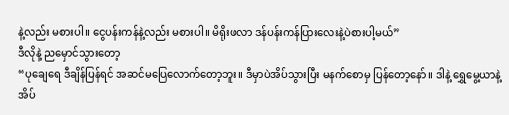နဲ့လည်း မစားပါ။ ငွေပန်းကန်နဲ့လည်း မစားပါ။ မိရိုးဖလာ ဒန်ပန်းကန်ပြားလေးနဲ့ပဲစားပါ့မယ်”
ဒီလိုနဲ့ ညမှောင်သွားတော့
“ပုချေရေ ဒီချိန်ပြန်ရင် အဆင်မပြေလောက်တော့ဘူး။ ဒီမှာပဲအိပ်သွားပြီး မနက်စောမှ ပြန်တော့နော်။ ဒါနဲ့ ရွှေမွေ့ယာနဲ့ အိပ်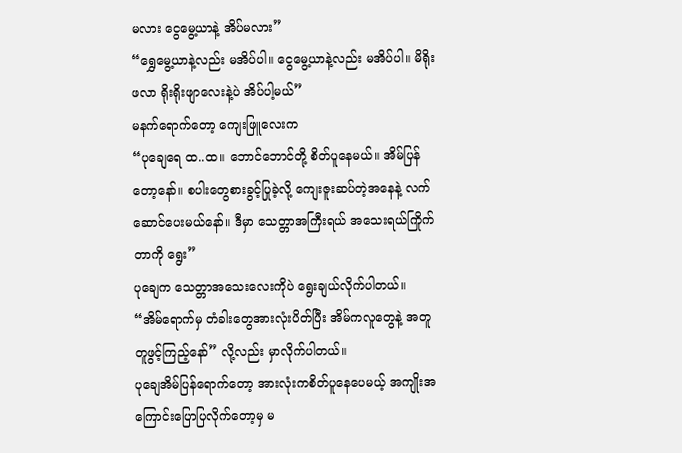မလား ငွေမွေ့ယာနဲ့ အိပ်မလား”
“ရွှေမွေ့ယာနဲ့လည်း မအိပ်ပါ။ ငွေမွေ့ယာနဲ့လည်း မအိပ်ပါ။ မိရိုးဖလာ ရိုးရိုးဖျာလေးနဲ့ပဲ အိပ်ပါ့မယ်”
မနက်ရောက်တော့ ကျေးဖြူလေးက
“ပုချေရေ ထ..ထ။ ဘောင်ဘောင်တို့ စိတ်ပူနေမယ်။ အိမ်ပြန်တော့နော်။ စပါးတွေစားခွင့်ပြုခဲ့လို့ ကျေးဇူးဆပ်တဲ့အနေနဲ့ လက်ဆောင်ပေးမယ်နော်။ ဒီမှာ သေတ္တာအကြီးရယ် အသေးရယ်ကြိုက်တာကို ရွေး”
ပုချေက သေတ္တာအသေးလေးကိုပဲ ရွေးချယ်လိုက်ပါတယ်။
“အိမ်ရောက်မှ တံခါးတွေအားလုံးပိတ်ပြီး အိမ်ကလူတွေနဲ့ အတူတူဖွင့်ကြည့်နော်” လို့လည်း မှာလိုက်ပါတယ်။
ပုချေအိမ်ပြန်ရောက်တော့ အားလုံးကစိတ်ပူနေပေမယ့် အကျိုးအကြောင်းပြောပြလိုက်တော့မှ မ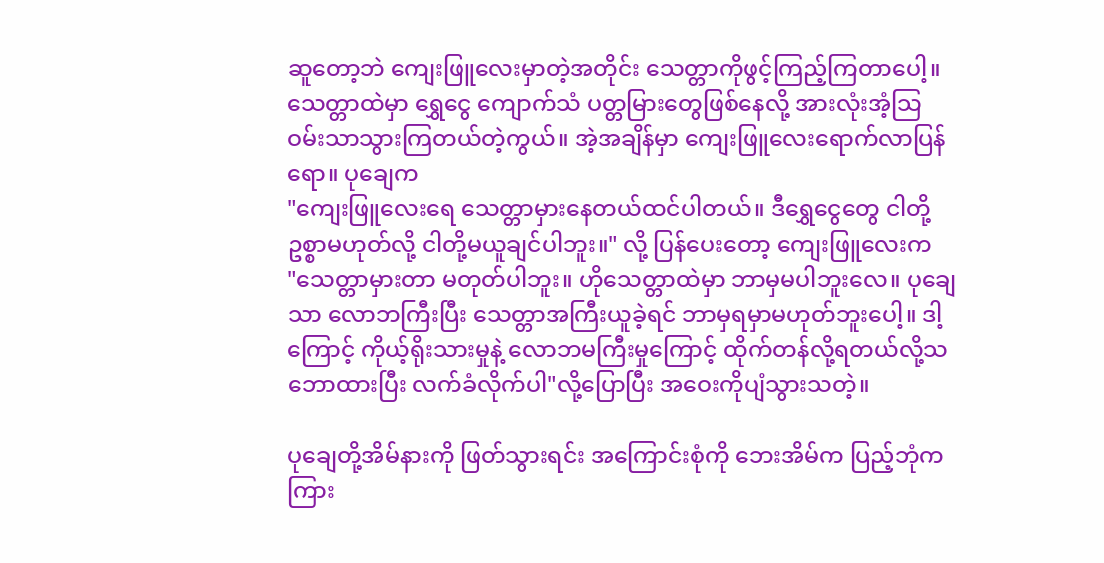ဆူတော့ဘဲ ကျေးဖြူလေးမှာတဲ့အတိုင်း သေတ္တာကိုဖွင့်ကြည့်ကြတာပေါ့။ သေတ္တာထဲမှာ ရွှေငွေ ကျောက်သံ ပတ္တမြားတွေဖြစ်နေလို့ အားလုံးအံ့သြဝမ်းသာသွားကြတယ်တဲ့ကွယ်။ အဲ့အချိန်မှာ ကျေးဖြူလေးရောက်လာပြန်ရော။ ပုချေက
"ကျေးဖြူလေးရေ သေတ္တာမှားနေတယ်ထင်ပါတယ်။ ဒီရွှေငွေတွေ ငါတို့ဥစ္စာမဟုတ်လို့ ငါတို့မယူချင်ပါဘူး။" လို့ ပြန်ပေးတော့ ကျေးဖြူလေးက
"သေတ္တာမှားတာ မတုတ်ပါဘူး။ ဟိုသေတ္တာထဲမှာ ဘာမှမပါဘူးလေ။ ပုချေသာ လောဘကြီးပြီး သေတ္တာအကြီးယူခဲ့ရင် ဘာမှရမှာမဟုတ်ဘူးပေါ့။ ဒါ့ကြောင့် ကိုယ့်ရိုးသားမှုနဲ့ လောဘမကြီးမှုကြောင့် ထိုက်တန်လို့ရတယ်လို့သဘောထားပြီး လက်ခံလိုက်ပါ"လို့ပြောပြီး အဝေးကိုပျံသွားသတဲ့။

ပုချေတို့အိမ်နားကို ဖြတ်သွားရင်း အကြောင်းစုံကို ဘေးအိမ်က ပြည့်ဘုံက ကြား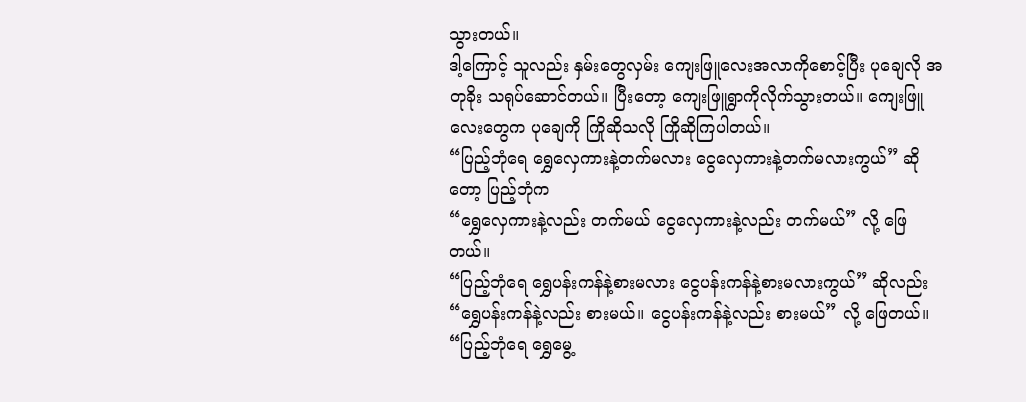သွားတယ်။
ဒါ့ကြောင့် သူလည်း နှမ်းတွေလှမ်း ကျေးဖြူလေးအလာကိုစောင့်ပြီး ပုချေလို အတုခိုး သရုပ်ဆောင်တယ်။ ပြီးတော့ ကျေးဖြူရွာကိုလိုက်သွားတယ်။ ကျေးဖြူလေးတွေက ပုချေကို ကြိုဆိုသလို ကြိုဆိုကြပါတယ်။
“ပြည့်ဘုံရေ ရွှေလှေကားနဲ့တက်မလား ငွေလှေကားနဲ့တက်မလားကွယ်” ဆိုတော့ ပြည့်ဘုံက
“ရွှေလှေကားနဲ့လည်း တက်မယ် ငွေလှေကားနဲ့လည်း တက်မယ်” လို့ ဖြေတယ်။
“ပြည့်ဘုံရေ ရွှေပန်းကန်နဲ့စားမလား ငွေပန်းကန်နဲ့စားမလားကွယ်” ဆိုလည်း
“ရွှေပန်းကန်နဲ့လည်း စားမယ်။ ငွေပန်းကန်နဲ့လည်း စားမယ်” လို့ ဖြေတယ်။
“ပြည့်ဘုံရေ ရွှေမွေ့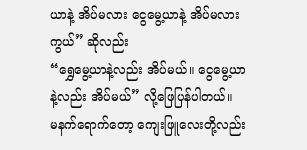ယာနဲ့ အိပ်မလား ငွေမွေ့ယာနဲ့ အိပ်မလားကွယ်” ဆိုလည်း
“ရွှေမွေ့ယာနဲ့လည်း အိပ်မယ်။ ငွေမွေ့ယာနဲ့လည်း အိပ်မယ်” လို့ဖြေပြန်ပါတယ်။
မနက်ရောက်တော့ ကျေးဖြူလေးတို့လည်း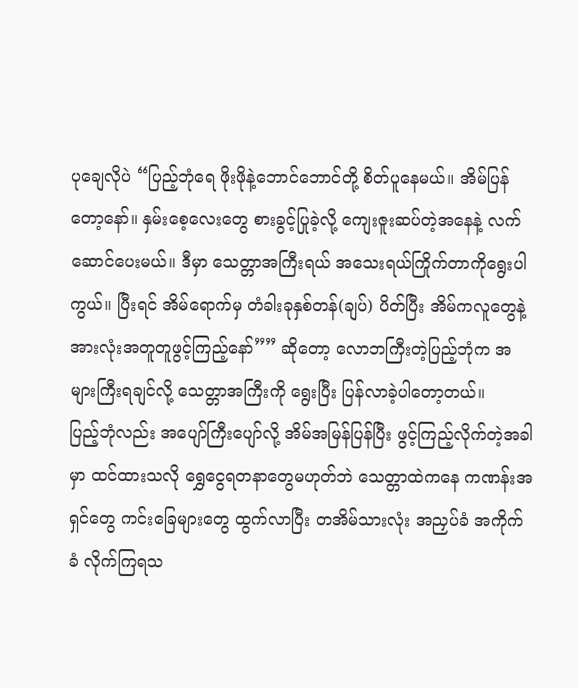ပုချေလိုပဲ “ပြည့်ဘုံရေ ဖိုးဖိုနဲ့ဘောင်ဘောင်တို့ စိတ်ပူနေမယ်။ အိမ်ပြန်တော့နော်။ နှမ်းစေ့လေးတွေ စားခွင့်ပြုခဲ့လို့ ကျေးဇူးဆပ်တဲ့အနေနဲ့ လက်ဆောင်ပေးမယ်။ ဒီမှာ သေတ္တာအကြီးရယ် အသေးရယ်ကြိုက်တာကိုရွေးပါကွယ်။ ပြီးရင် အိမ်ရောက်မှ တံခါးခုနှစ်တန်(ချပ်) ပိတ်ပြီး အိမ်ကလူတွေနဲ့ အားလုံးအတူတူဖွင့်ကြည့်နော်”” ဆိုတော့ လောဘကြီးတဲ့ပြည့်ဘုံက အများကြီးရချင်လို့ သေတ္တာအကြီးကို ရွေးပြီး ပြန်လာခဲ့ပါတော့တယ်။
ပြည့်ဘုံလည်း အပျော်ကြီးပျော်လို့ အိမ်အမြန်ပြန်ပြီး ဖွင့်ကြည့်လိုက်တဲ့အခါမှာ ထင်ထားသလို ရွှေငွေရတနာတွေမဟုတ်ဘဲ သေတ္တာထဲကနေ ကဏန်းအရှင်တွေ ကင်းခြေများတွေ ထွက်လာပြီး တအိမ်သားလုံး အညှပ်ခံ အကိုက်ခံ လိုက်ကြရသ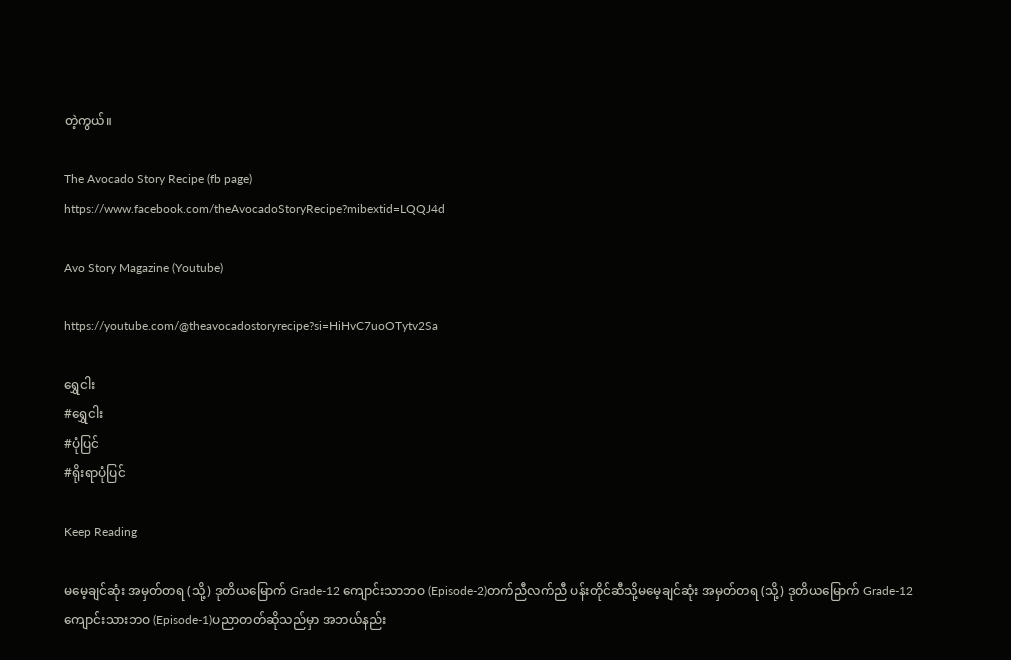တဲ့ကွယ်။

The Avocado Story Recipe (fb page)
https://www.facebook.com/theAvocadoStoryRecipe?mibextid=LQQJ4d

Avo Story Magazine (Youtube)

https://youtube.com/@theavocadostoryrecipe?si=HiHvC7uoOTytv2Sa

ရွှေငါး
#ရွှေငါး
#ပုံပြင်
#ရိုးရာပုံပြင်

Keep Reading

မမေ့ချင်ဆုံး အမှတ်တရ (သို့) ဒုတိယမြောက် Grade-12 ကျောင်းသာဘဝ (Episode-2)တက်ညီလက်ညီ ပန်းတိုင်ဆီသို့မမေ့ချင်ဆုံး အမှတ်တရ (သို့) ဒုတိယမြောက် Grade-12 ကျောင်းသားဘဝ (Episode-1)ပညာတတ်ဆိုသည်မှာ အဘယ်နည်း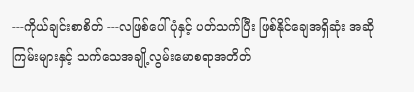---ကိုယ်ချင်းစာစိတ် ---လဖြစ်ပေါ်ပုံနှင့် ပတ်သက်ပြီး ဖြစ်နိုင်ချေအရှိဆုံး အဆိုကြမ်းများနှင့် သက်သေအချို့လွမ်းမောစရာအတိတ်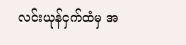လင်းယုန်ငှက်ထံမှ အ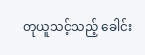တုယူသင့်သည့် ခေါင်း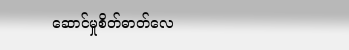ဆောင်မှုစိတ်ဓာတ်လေ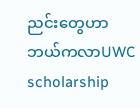ညင်းတွေဟာ ဘယ်ကလာUWC scholarship